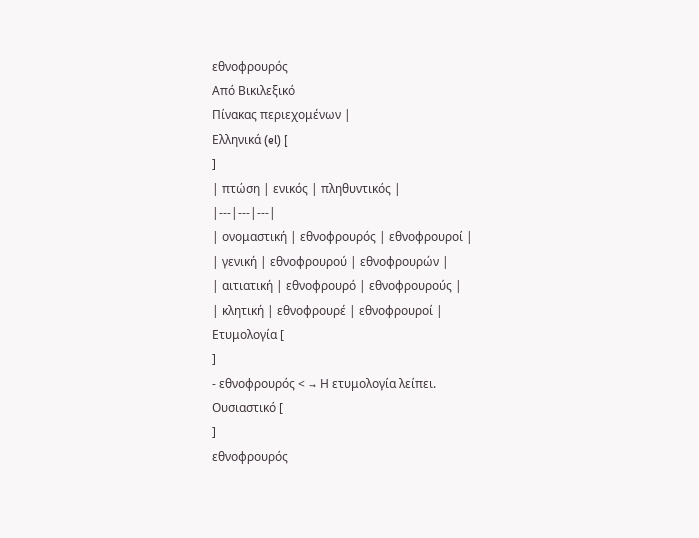εθνοφρουρός
Από Βικιλεξικό
Πίνακας περιεχομένων |
Ελληνικά (el) [
]
| πτώση | ενικός | πληθυντικός |
|---|---|---|
| ονομαστική | εθνοφρουρός | εθνοφρουροί |
| γενική | εθνοφρουρού | εθνοφρουρών |
| αιτιατική | εθνοφρουρό | εθνοφρουρούς |
| κλητική | εθνοφρουρέ | εθνοφρουροί |
Ετυμολογία [
]
- εθνοφρουρός < → Η ετυμολογία λείπει.
Ουσιαστικό [
]
εθνοφρουρός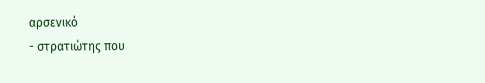αρσενικό
- στρατιώτης που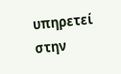υπηρετεί στην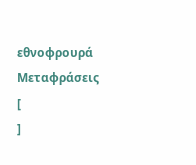εθνοφρουρά
Μεταφράσεις [
]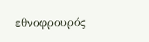εθνοφρουρός